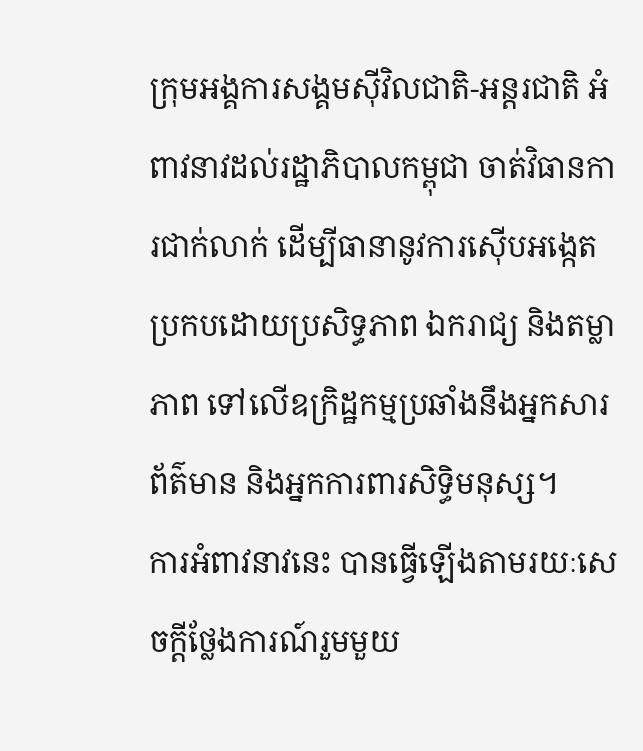ក្រុមអង្គការសង្គមស៊ីវិលជាតិ-អន្តរជាតិ អំពាវនាវដល់រដ្ឋាភិបាលកម្ពុជា ចាត់វិធានការជាក់លាក់ ដើម្បីធានានូវការស៊ើបអង្កេតប្រកបដោយប្រសិទ្ធភាព ឯករាជ្យ និងតម្លាភាព ទៅលើឧក្រិដ្ឋកម្មប្រឆាំងនឹងអ្នកសារព័ត៌មាន និងអ្នកការពារសិទ្ធិមនុស្ស។
ការអំពាវនាវនេះ បានធ្វើឡើងតាមរយៈសេចក្តីថ្លែងការណ៍រួមមួយ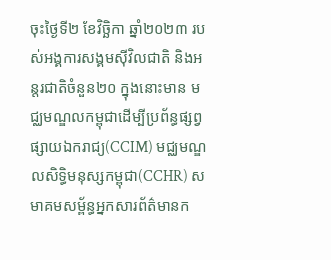ចុះថ្ងៃទី២ ខែវិច្ឆិកា ឆ្នាំ២០២៣ របស់អង្គការសង្គមស៊ីវិលជាតិ និងអន្តរជាតិចំនួន២០ ក្នុងនោះមាន មជ្ឈមណ្ឌលកម្ពុជាដើម្បីប្រព័ន្ធផ្សព្វផ្សាយឯករាជ្យ(CCIM) មជ្ឈមណ្ឌលសិទ្ធិមនុស្សកម្ពុជា(CCHR) សមាគមសម្ព័ន្ធអ្នកសារព័ត៌មានក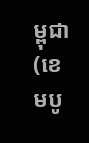ម្ពុជា(ខេមបូ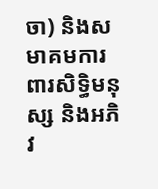ចា) និងសមាគមការពារសិទ្ធិមនុស្ស និងអភិវ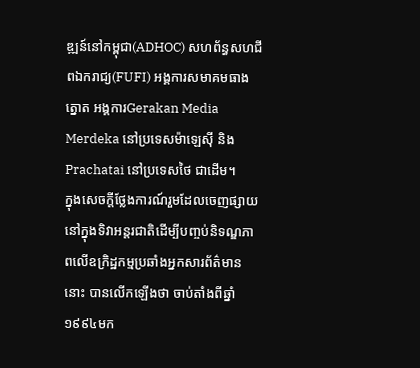ឌ្ឍន៍នៅកម្ពុជា(ADHOC) សហព័ន្ធសហជីពឯករាជ្យ(FUFI) អង្គការសមាគមធាងត្នោត អង្គការGerakan Media Merdeka នៅប្រទេសម៉ាឡេស៊ី និង Prachatai នៅប្រទេសថៃ ជាដើម។
ក្នុងសេចក្តីថ្លែងការណ៍រួមដែលចេញផ្សាយនៅក្នុងទិវាអន្តរជាតិដើម្បីបញ្ចប់និទណ្ឌភាពលើឧក្រិដ្ឋកម្មប្រឆាំងអ្នកសារព័ត៌មាននោះ បានលើកឡើងថា ចាប់តាំងពីឆ្នាំ១៩៩៤មក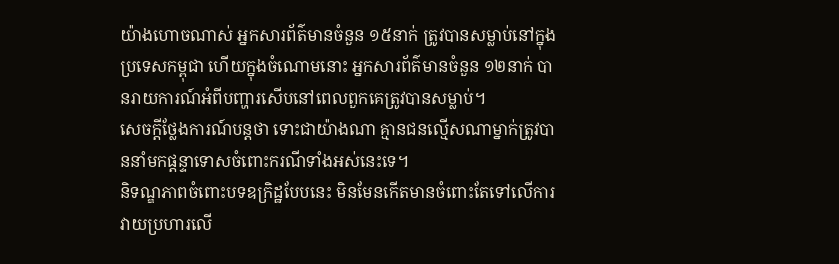យ៉ាងហោចណាស់ អ្នកសារព័ត៌មានចំនួន ១៥នាក់ ត្រូវបានសម្លាប់នៅក្នុងប្រទេសកម្ពុជា ហើយក្នុងចំណោមនោះ អ្នកសារព័ត៌មានចំនួន ១២នាក់ បានរាយការណ៍អំពីបញ្ហារសើបនៅពេលពួកគេត្រូវបានសម្លាប់។
សេចក្តីថ្លែងការណ៍បន្តថា ទោះជាយ៉ាងណា គ្មានជនល្មើសណាម្នាក់ត្រូវបាននាំមកផ្តន្ទាទោសចំពោះករណីទាំងអស់នេះទេ។
និទណ្ឌភាពចំពោះបទឧក្រិដ្ឋបែបនេះ មិនមែនកើតមានចំពោះតែទៅលើការវាយប្រហារលើ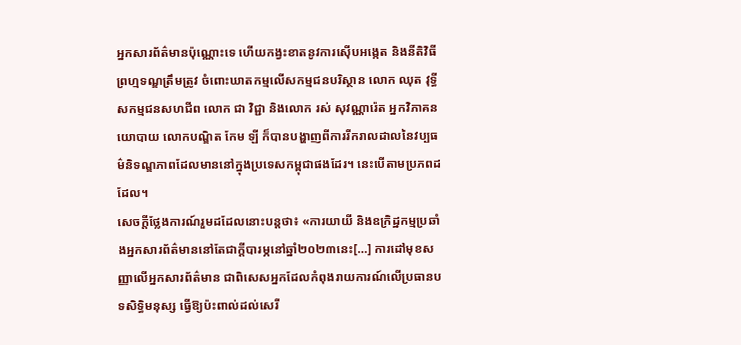អ្នកសារព័ត៌មានប៉ុណ្ណោះទេ ហើយកង្វះខាតនូវការស៊ើបអង្កេត និងនីតិវិធីព្រហ្មទណ្ឌត្រឹមត្រូវ ចំពោះឃាតកម្មលើសកម្មជនបរិស្ថាន លោក ឈុត វុទ្ធី សកម្មជនសហជីព លោក ជា វិជ្ជា និងលោក រស់ សុវណ្ណារ៉េត អ្នកវិភាគនយោបាយ លោកបណ្ឌិត កែម ឡី ក៏បានបង្ហាញពីការរីករាលដាលនៃវប្បធម៌និទណ្ឌភាពដែលមាននៅក្នុងប្រទេសកម្ពុជាផងដែរ។ នេះបើតាមប្រភពដដែល។
សេចក្តីថ្លែងការណ៍រួមដដែលនោះបន្តថា៖ «ការយាយី និងឧក្រិដ្ឋកម្មប្រឆាំងអ្នកសារព័ត៌មាននៅតែជាក្តីបារម្ភនៅឆ្នាំ២០២៣នេះ[…] ការដៅមុខសញ្ញាលើអ្នកសារព័ត៌មាន ជាពិសេសអ្នកដែលកំពុងរាយការណ៍លើប្រធានបទសិទ្ធិមនុស្ស ធ្វើឱ្យប៉ះពាល់ដល់សេរី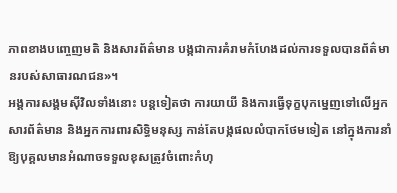ភាពខាងបញ្ចេញមតិ និងសារព័ត៌មាន បង្កជាការគំរាមកំហែងដល់ការទទួលបានព័ត៌មានរបស់សាធារណជន»។
អង្គការសង្គមស៊ីវិលទាំងនោះ បន្តទៀតថា ការយាយី និងការធ្វើទុក្ខបុកម្នេញទៅលើអ្នកសារព័ត៌មាន និងអ្នកការពារសិទ្ធិមនុស្ស កាន់តែបង្កផលលំបាកថែមទៀត នៅក្នុងការនាំឱ្យបុគ្គលមានអំណាចទទួលខុសត្រូវចំពោះកំហុ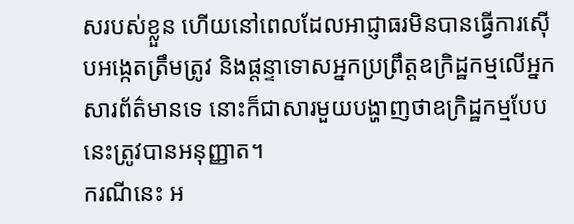សរបស់ខ្លួន ហើយនៅពេលដែលអាជ្ញាធរមិនបានធ្វើការស៊ើបអង្កេតត្រឹមត្រូវ និងផ្តន្ទាទោសអ្នកប្រព្រឹត្តឧក្រិដ្ឋកម្មលើអ្នកសារព័ត៌មានទេ នោះក៏ជាសារមួយបង្ហាញថាឧក្រិដ្ឋកម្មបែបនេះត្រូវបានអនុញ្ញាត។
ករណីនេះ អ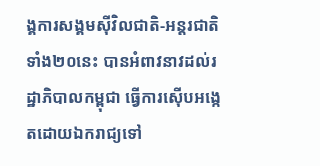ង្គការសង្គមស៊ីវិលជាតិ-អន្តរជាតិទាំង២០នេះ បានអំពាវនាវដល់រដ្ឋាភិបាលកម្ពុជា ធ្វើការស៊ើបអង្កេតដោយឯករាជ្យទៅ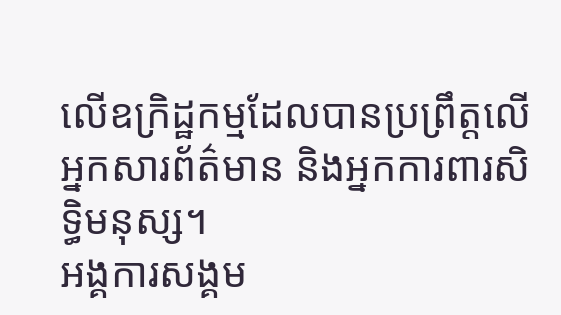លើឧក្រិដ្ឋកម្មដែលបានប្រព្រឹត្តលើអ្នកសារព័ត៌មាន និងអ្នកការពារសិទ្ធិមនុស្ស។
អង្គការសង្គម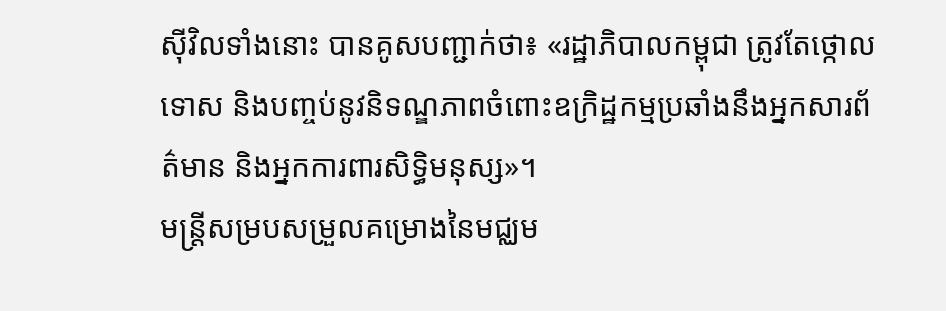ស៊ីវិលទាំងនោះ បានគូសបញ្ជាក់ថា៖ «រដ្ឋាភិបាលកម្ពុជា ត្រូវតែថ្កោលទោស និងបញ្ចប់នូវនិទណ្ឌភាពចំពោះឧក្រិដ្ឋកម្មប្រឆាំងនឹងអ្នកសារព័ត៌មាន និងអ្នកការពារសិទ្ធិមនុស្ស»។
មន្ត្រីសម្របសម្រួលគម្រោងនៃមជ្ឈម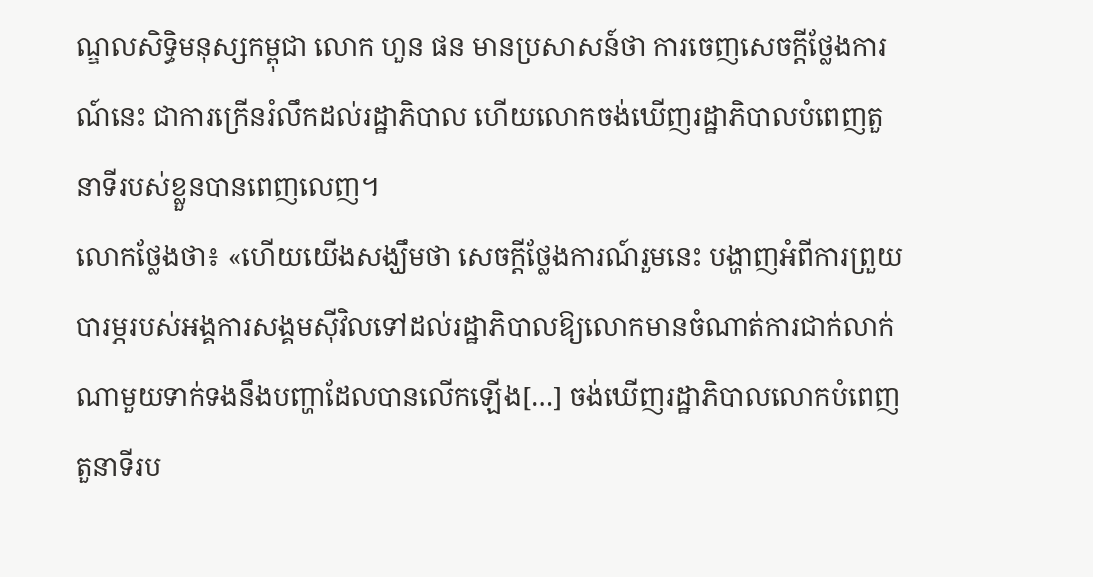ណ្ឌលសិទ្ធិមនុស្សកម្ពុជា លោក ហួន ផន មានប្រសាសន៍ថា ការចេញសេចក្តីថ្លែងការណ៍នេះ ជាការក្រើនរំលឹកដល់រដ្ឋាភិបាល ហើយលោកចង់ឃើញរដ្ឋាភិបាលបំពេញតួនាទីរបស់ខ្លួនបានពេញលេញ។
លោកថ្លែងថា៖ «ហើយយើងសង្ឃឹមថា សេចក្តីថ្លែងការណ៍រួមនេះ បង្ហាញអំពីការព្រួយបារម្ភរបស់អង្គការសង្គមស៊ីវិលទៅដល់រដ្ឋាភិបាលឱ្យលោកមានចំណាត់ការជាក់លាក់ណាមួយទាក់ទងនឹងបញ្ហាដែលបានលើកឡើង[…] ចង់ឃើញរដ្ឋាភិបាលលោកបំពេញតួនាទីរប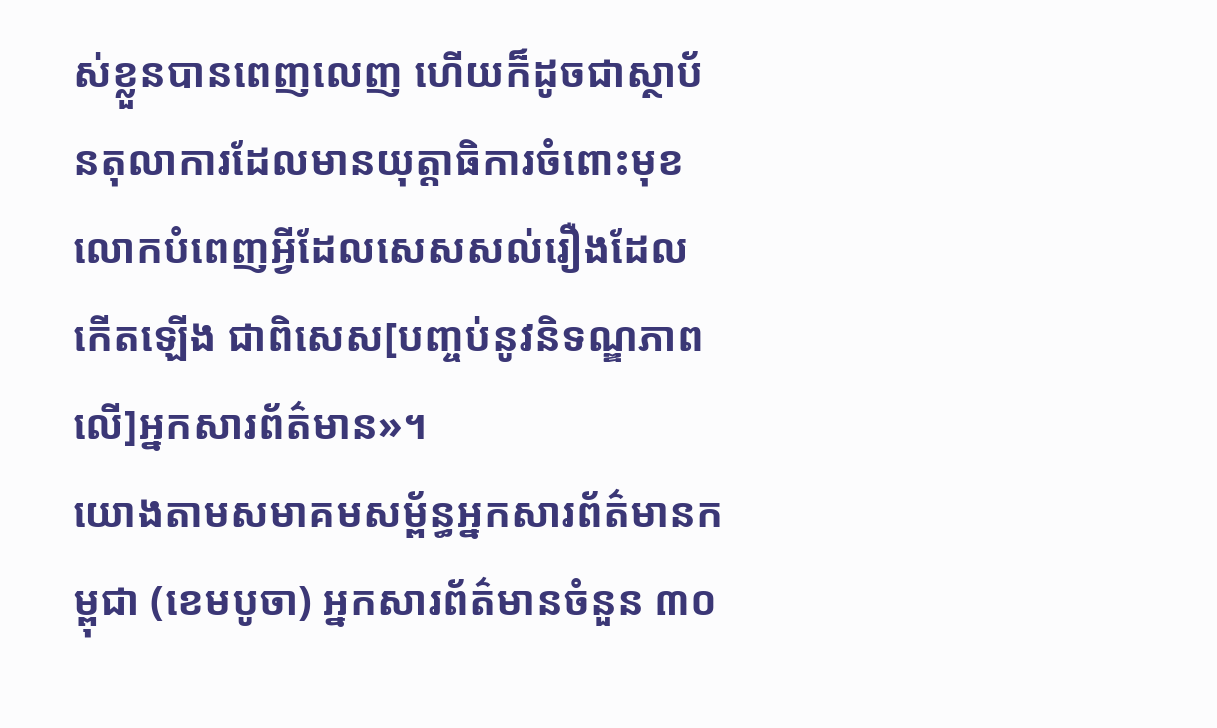ស់ខ្លួនបានពេញលេញ ហើយក៏ដូចជាស្ថាប័នតុលាការដែលមានយុត្តាធិការចំពោះមុខ លោកបំពេញអ្វីដែលសេសសល់រឿងដែលកើតឡើង ជាពិសេស[បញ្ចប់នូវនិទណ្ឌភាពលើ]អ្នកសារព័ត៌មាន»។
យោងតាមសមាគមសម្ព័ន្ធអ្នកសារព័ត៌មានកម្ពុជា (ខេមបូចា) អ្នកសារព័ត៌មានចំនួន ៣០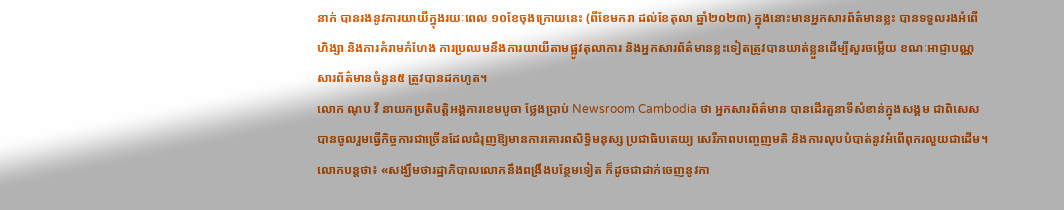នាក់ បានរងនូវការយាយីក្នុងរយៈពេល ១០ខែចុងក្រោយនេះ (ពីខែមករា ដល់ខែតុលា ឆ្នាំ២០២៣) ក្នុងនោះមានអ្នកសារព័ត៌មានខ្លះ បានទទួលរងអំពើហិង្សា និងការគំរាមកំហែង ការប្រឈមនឹងការយាយីតាមផ្លូវតុលាការ និងអ្នកសារព័ត៌មានខ្លះទៀតត្រូវបានឃាត់ខ្លួនដើម្បីសួរចម្លើយ ខណៈអាជ្ញាបណ្ណសារព័ត៌មានចំនួន៥ ត្រូវបានដកហូត។
លោក ណុប វី នាយកប្រតិបត្តិអង្គការខេមបូចា ថ្លែងប្រាប់ Newsroom Cambodia ថា អ្នកសារព័ត៌មាន បានដើរតួនាទីសំខាន់ក្នុងសង្គម ជាពិសេសបានចូលរួមធ្វើកិច្ចការជាច្រើនដែលជំរុញឱ្យមានការគោរពសិទ្ធិមនុស្ស ប្រជាធិបតេយ្យ សេរីភាពបញ្ចេញមតិ និងការលុបបំបាត់នូវអំពើពុករលួយជាដើម។
លោកបន្តថា៖ «សង្ឃឹមថារដ្ឋាភិបាលលោកនឹងពង្រឹងបន្ថែមទៀត ក៏ដូចជាដាក់ចេញនូវកា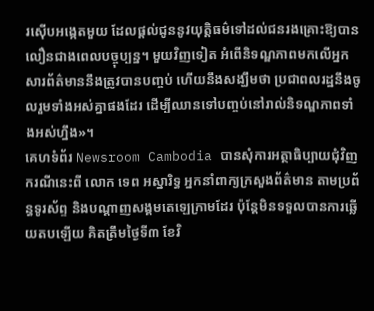រស៊ើបអង្កេតមួយ ដែលផ្តល់ជូននូវយុត្តិធម៌ទៅដល់ជនរងគ្រោះឱ្យបានលឿនជាងពេលបច្ចុប្បន្ន។ មួយវិញទៀត អំពើនិទណ្ឌភាពមកលើអ្នកសារព័ត៌មាននឹងត្រូវបានបញ្ចប់ ហើយនឹងសង្ឃឹមថា ប្រជាពលរដ្ឋនឹងចូលរួមទាំងអស់គ្នាផងដែរ ដើម្បីឈានទៅបញ្ចប់នៅរាល់និទណ្ឌភាពទាំងអស់ហ្នឹង»។
គេហទំព័រ Newsroom Cambodia បានសុំការអត្ថាធិប្បាយជុំវិញករណីនេះពី លោក ទេព អស្នារិទ្ធ អ្នកនាំពាក្យក្រសួងព័ត៌មាន តាមប្រព័ន្ធទូរស័ព្ទ និងបណ្តាញសង្គមតេឡេក្រាមដែរ ប៉ុន្តែមិនទទួលបានការឆ្លើយតបឡើយ គិតត្រឹមថ្ងៃទី៣ ខែវិ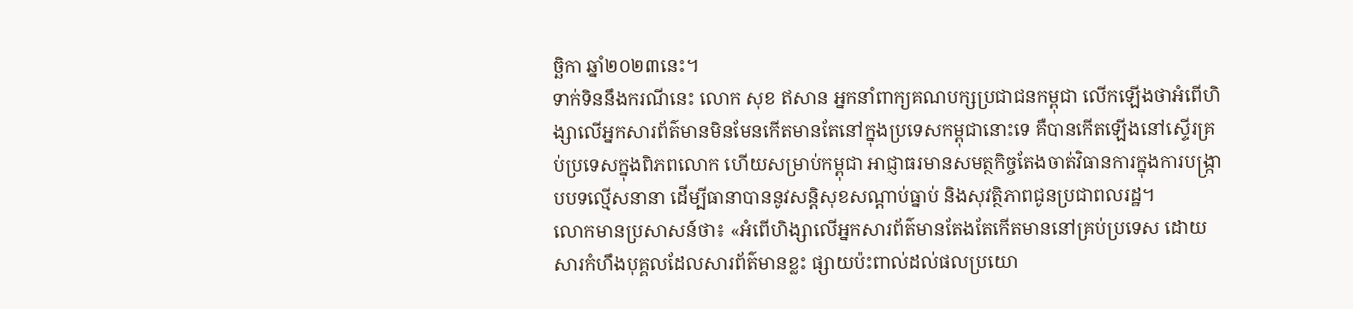ច្ឆិកា ឆ្នាំ២០២៣នេះ។
ទាក់ទិននឹងករណីនេះ លោក សុខ ឥសាន អ្នកនាំពាក្យគណបក្សប្រជាជនកម្ពុជា លើកឡើងថាអំពើហិង្សាលើអ្នកសារព័ត៌មានមិនមែនកើតមានតែនៅក្នុងប្រទេសកម្ពុជានោះទេ គឺបានកើតឡើងនៅស្ទើរគ្រប់ប្រទេសក្នុងពិភពលោក ហើយសម្រាប់កម្ពុជា អាជ្ញាធរមានសមត្ថកិច្ចតែងចាត់វិធានការក្នុងការបង្ក្រាបបទល្មើសនានា ដើម្បីធានាបាននូវសន្តិសុខសណ្តាប់ធ្នាប់ និងសុវត្ថិភាពជូនប្រជាពលរដ្ឋ។
លោកមានប្រសាសន៍ថា៖ «អំពើហិង្សាលើអ្នកសារព័ត៌មានតែងតែកើតមាននៅគ្រប់ប្រទេស ដោយសារកំហឹងបុគ្គលដែលសារព័ត៌មានខ្លះ ផ្សាយប៉ះពាល់ដល់ផលប្រយោ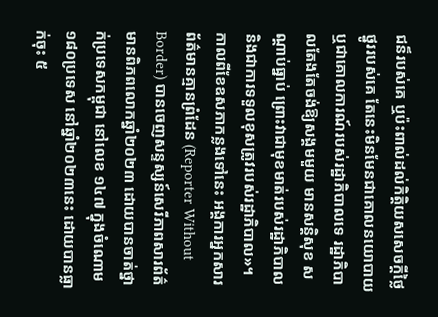ជន៏របស់គេ ឬប៉ះពាល់ដល់កិត្តិយសសេចក្តីថ្លៃថ្នូររបស់គេ តែនេះមិនមែនជាគោលនយោបាយ ឬជាគោលការណ៍របស់រដ្ឋាភិបាលទេ រដ្ឋាភិបាលតែងតែចង់ឱ្យសង្គមមួយ មានសន្តិសុខ សណ្តាប់ធ្នាប់ ព្រោះវាជាមុខមាត់របស់រដ្ឋាភិបាល និងជាការទទួលខុសត្រូវរបស់រដ្ឋាភិបាល»។
កាលពីខែឧសភាកន្លងទៅនេះ អង្គការអ្នកសារព័ត៌មានគ្មានព្រំដែន (Reporter Without Border) បានចេញសន្ទស្សន៍សេរីភាពសារព័ត៌មានពិភពលោកឆ្នាំ២០២៣ ដោយបានចាត់ថ្នាក់ប្រទេសកម្ពុជា នៅលេខ ១៤៧ ក្នុងចំណោម ១៨០ប្រទេស នៅឆ្នាំ២០២៣នេះ ដោយបានធ្លាក់ចុះ ៥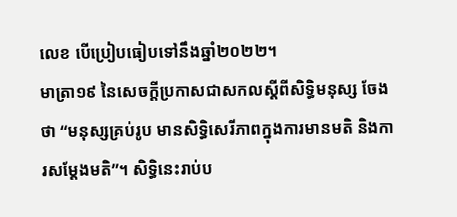លេខ បើប្រៀបធៀបទៅនឹងឆ្នាំ២០២២។
មាត្រា១៩ នៃសេចក្តីប្រកាសជាសកលស្តីពីសិទ្ធិមនុស្ស ចែងថា “មនុស្សគ្រប់រូប មានសិទ្ធិសេរីភាពក្នុងការមានមតិ និងការសម្តែងមតិ”។ សិទ្ធិនេះរាប់ប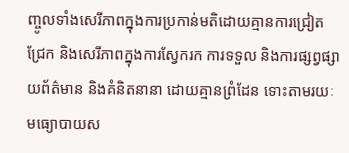ញ្ចូលទាំងសេរីភាពក្នុងការប្រកាន់មតិដោយគ្មានការជ្រៀតជ្រែក និងសេរីភាពក្នុងការស្វែករក ការទទួល និងការផ្សព្វផ្សាយព័ត៌មាន និងគំនិតនានា ដោយគ្មានព្រំដែន ទោះតាមរយៈមធ្យោបាយស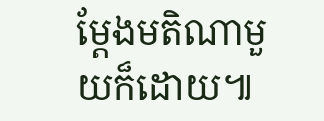ម្តែងមតិណាមួយក៏ដោយ៕